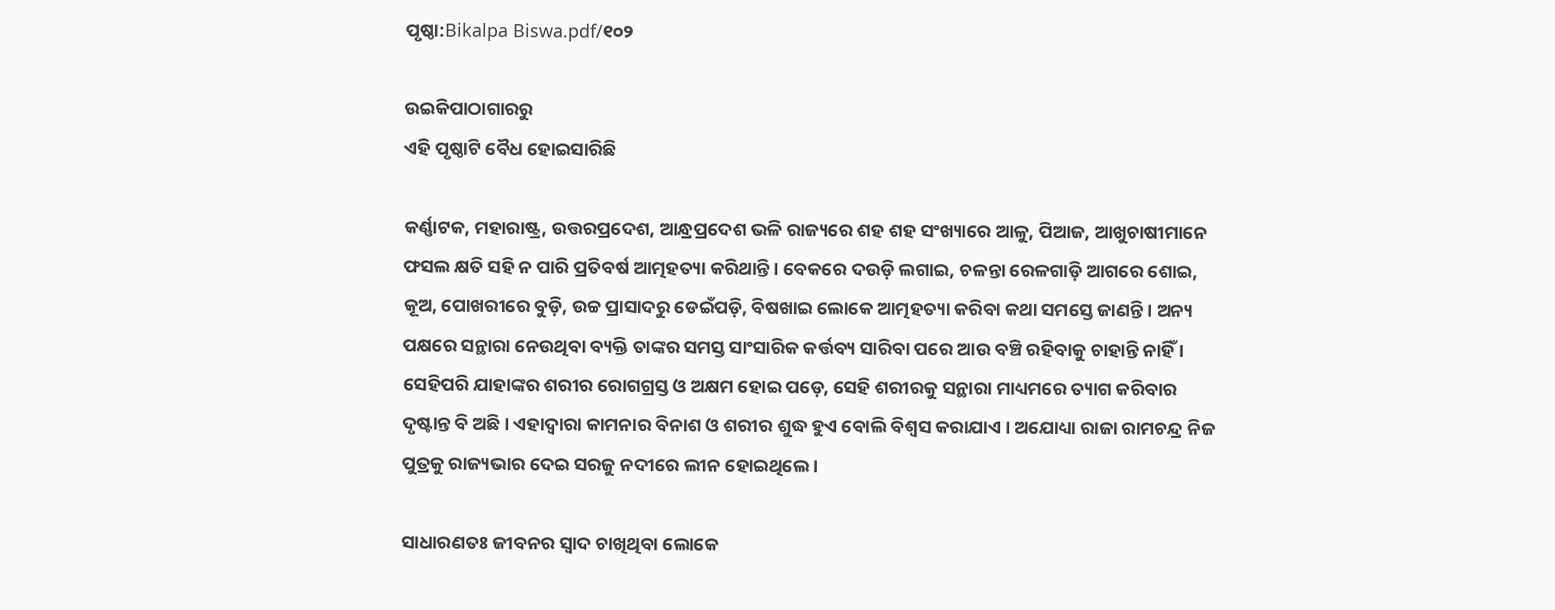ପୃଷ୍ଠା:Bikalpa Biswa.pdf/୧୦୨

ଉଇକିପାଠାଗାର‌ରୁ
ଏହି ପୃଷ୍ଠାଟି ବୈଧ ହୋଇସାରିଛି

କର୍ଣ୍ଣାଟକ, ମହାରାଷ୍ଟ୍ର, ଉତ୍ତରପ୍ରଦେଶ, ଆନ୍ଧ୍ରପ୍ରଦେଶ ଭଳି ରାଜ୍ୟରେ ଶହ ଶହ ସଂଖ୍ୟାରେ ଆଳୁ, ପିଆଜ, ଆଖୁଚାଷୀମାନେ ଫସଲ କ୍ଷତି ସହି ନ ପାରି ପ୍ରତିବର୍ଷ ଆତ୍ମହତ୍ୟା କରିଥାନ୍ତି । ବେକରେ ଦଉଡ଼ି ଲଗାଇ, ଚଳନ୍ତା ରେଳଗାଡ଼ି ଆଗରେ ଶୋଇ, କୂଅ, ପୋଖରୀରେ ବୁଡ଼ି, ଉଚ୍ଚ ପ୍ରାସାଦରୁ ଡେଇଁପଡ଼ି, ବିଷଖାଇ ଲୋକେ ଆତ୍ମହତ୍ୟା କରିବା କଥା ସମସ୍ତେ ଜାଣନ୍ତି । ଅନ୍ୟ ପକ୍ଷରେ ସନ୍ଥାରା ନେଉଥିବା ବ୍ୟକ୍ତି ତାଙ୍କର ସମସ୍ତ ସାଂସାରିକ କର୍ତ୍ତବ୍ୟ ସାରିବା ପରେ ଆଉ ବଞ୍ଚି ରହିବାକୁ ଚାହାନ୍ତି ନାହିଁ । ସେହିପରି ଯାହାଙ୍କର ଶରୀର ରୋଗଗ୍ରସ୍ତ ଓ ଅକ୍ଷମ ହୋଇ ପଡ଼େ, ସେହି ଶରୀରକୁ ସନ୍ଥାରା ମାଧ୍ୟମରେ ତ୍ୟାଗ କରିବାର ଦୃଷ୍ଟାନ୍ତ ବି ଅଛି । ଏହାଦ୍ୱାରା କାମନାର ବିନାଶ ଓ ଶରୀର ଶୁଦ୍ଧ ହୁଏ ବୋଲି ବିଶ୍ୱସ କରାଯାଏ । ଅଯୋଧ୍ୟା ରାଜା ରାମଚନ୍ଦ୍ର ନିଜ ପୁତ୍ରକୁ ରାଜ୍ୟଭାର ଦେଇ ସରଜୁ ନ‌ଦୀରେ ଲୀନ ହୋଇଥିଲେ ।

ସାଧାରଣତଃ ଜୀବନର ସ୍ୱାଦ ଚାଖିଥିବା ଲୋକେ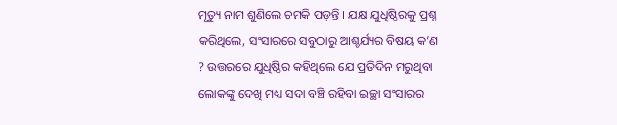ମୃତ୍ୟୁ ନାମ ଶୁଣିଲେ ଚମକି ପଡ଼ନ୍ତି । ଯକ୍ଷ ଯୁଧିଷ୍ଠିରକୁ ପ୍ରଶ୍ନ କରିଥିଲେ, ସଂସାରରେ ସବୁଠାରୁ ଆଶ୍ଚର୍ଯ୍ୟର ବିଷୟ କ’ଣ ? ଉତ୍ତରରେ ଯୁଧିଷ୍ଠିର କହିଥିଲେ ଯେ ପ୍ରତିଦିନ ମରୁଥିବା ଲୋକଙ୍କୁ ଦେଖି ମଧ୍ୟ ସଦା ବଞ୍ଚି ରହିବା ଇଚ୍ଛା ସଂସାରର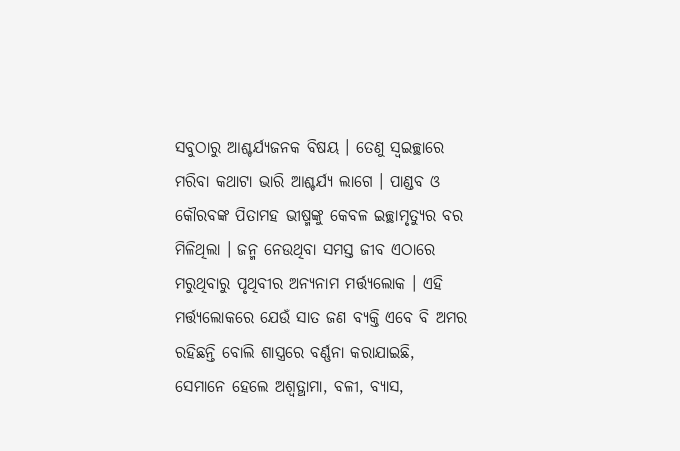ସବୁଠାରୁ ଆଶ୍ଚର୍ଯ୍ୟଜନକ ବିଷୟ । ତେଣୁ ସ୍ୱଇଚ୍ଛାରେ ମରିବା କଥାଟା ଭାରି ଆଶ୍ଚର୍ଯ୍ୟ ଲାଗେ । ପାଣ୍ଡବ ଓ କୌରବଙ୍କ ପିତାମହ ଭୀଷ୍ମଙ୍କୁ କେବଳ ଇଚ୍ଛାମୃତ୍ୟୁର ବର ମିଳିଥିଲା । ଜନ୍ମ ନେଉଥିବା ସମସ୍ତ ଜୀବ ଏଠାରେ ମରୁଥିବାରୁ ପୃଥିବୀର ଅନ୍ୟନାମ ମର୍ତ୍ତ୍ୟଲୋକ । ଏହି ମର୍ତ୍ତ୍ୟଲୋକରେ ଯେଉଁ ସାତ ଜଣ ବ୍ୟକ୍ତି ଏବେ ବି ଅମର ରହିଛନ୍ତି ବୋଲି ଶାସ୍ତ୍ରରେ ବର୍ଣ୍ଣନା କରାଯାଇଛି, ସେମାନେ ହେଲେ ଅଶ୍ୱତ୍ଥାମା, ବଳୀ, ବ୍ୟାସ,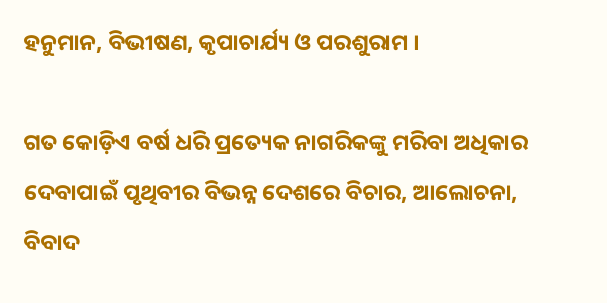ହନୁମାନ, ବିଭୀଷଣ, କୃପାଚାର୍ଯ୍ୟ ଓ ପରଶୁରାମ ।

ଗତ କୋଡ଼ିଏ ବର୍ଷ ଧରି ପ୍ରତ୍ୟେକ ନାଗରିକଙ୍କୁ ମରିବା ଅଧିକାର ଦେବାପାଇଁ ପୃଥିବୀର ବିଭନ୍ନ ଦେଶରେ ବିଚାର, ଆଲୋଚନା, ବିବାଦ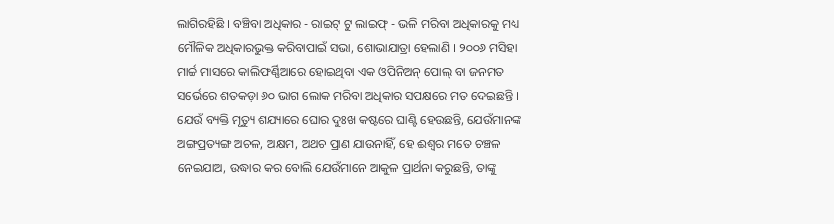ଲାଗିରହିଛି । ବଞ୍ଚିବା ଅଧିକାର - ରାଇଟ୍ ଟୁ ଲାଇଫ୍ - ଭଳି ମରିବା ଅଧିକାରକୁ ମଧ୍ୟ ମୌଳିକ ଅଧିକାରଭୁକ୍ତ କରିବାପାଇଁ ସଭା, ଶୋଭାଯାତ୍ରା ହେଲାଣି । ୨୦୦୬ ମସିହା ମାର୍ଚ୍ଚ ମାସରେ କାଲିଫର୍ଣ୍ଣିଆରେ ହୋଇଥିବା ଏକ ଓପିନିଅନ୍ ପୋଲ୍ ବା ଜନମତ ସର୍ଭେରେ ଶତକଡ଼ା ୬୦ ଭାଗ ଲୋକ ମରିବା ଅଧିକାର ସପକ୍ଷରେ ମତ ଦେଇଛନ୍ତି । ଯେଉଁ ବ୍ୟକ୍ତି ମୃତ୍ୟୁ ଶଯ୍ୟାରେ ଘୋର ଦୁଃଖ କଷ୍ଟରେ ଘାଣ୍ଟି ହେଉଛନ୍ତି, ଯେଉଁମାନଙ୍କ ଅଙ୍ଗପ୍ରତ୍ୟଙ୍ଗ ଅଚଳ, ଅକ୍ଷମ, ଅଥଚ ପ୍ରାଣ ଯାଉନାହିଁ, ହେ ଈଶ୍ୱର ମତେ ଚଞ୍ଚଳ ନେଇଯାଅ, ଉଦ୍ଧାର କର ବୋଲି ଯେଉଁମାନେ ଆକୁଳ ପ୍ରାର୍ଥନା କରୁଛନ୍ତି, ତାଙ୍କୁ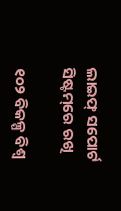ଲାଇଫ୍ ସପୋର୍ଟ ସିଷ୍ଟମ୍‌ରେ ରଖି

୧୦୨ ବିକଳ୍ପ ବିଶ୍ୱ